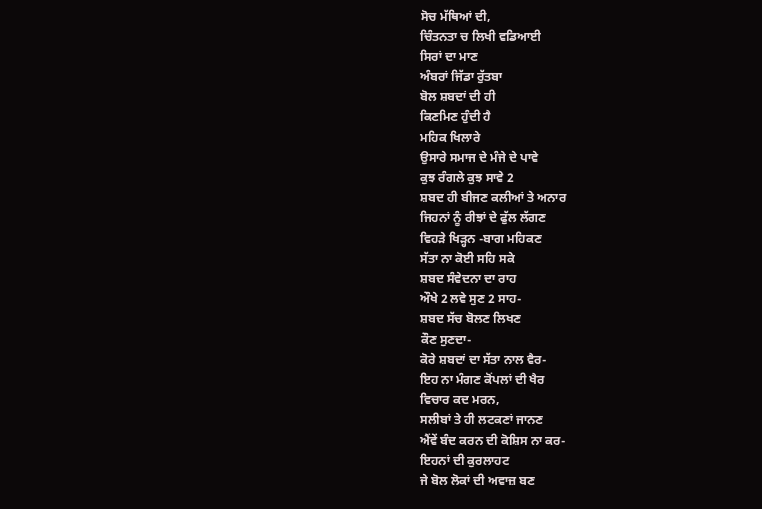ਸੋਚ ਮੱਥਿਆਂ ਦੀ,
ਚਿੰਤਨਤਾ ਚ ਲਿਖੀ ਵਡਿਆਈ
ਸਿਰਾਂ ਦਾ ਮਾਣ
ਅੰਬਰਾਂ ਜਿੱਡਾ ਰੁੱਤਬਾ
ਬੋਲ ਸ਼ਬਦਾਂ ਦੀ ਹੀ
ਕਿਣਮਿਣ ਹੁੰਦੀ ਹੈ
ਮਹਿਕ ਖਿਲਾਰੇ
ਉਸਾਰੇ ਸਮਾਜ ਦੇ ਮੰਜੇ ਦੇ ਪਾਵੇ
ਕੁਝ ਰੰਗਲੇ ਕੁਝ ਸਾਵੇ 2
ਸ਼ਬਦ ਹੀ ਬੀਜਣ ਕਲੀਆਂ ਤੇ ਅਨਾਰ
ਜਿਹਨਾਂ ਨੂੰ ਰੀਝਾਂ ਦੇ ਫੁੱਲ ਲੱਗਣ
ਵਿਹੜੇ ਖਿੜ੍ਹਨ -ਬਾਗ ਮਹਿਕਣ
ਸੱਤਾ ਨਾ ਕੋਈ ਸਹਿ ਸਕੇ
ਸ਼ਬਦ ਸੰਵੇਦਨਾ ਦਾ ਰਾਹ
ਔਖੇ 2 ਲਵੇ ਸੁਣ 2 ਸਾਹ-
ਸ਼ਬਦ ਸੱਚ ਬੋਲਣ ਲਿਖਣ
ਕੌਣ ਸੁਣਦਾ-
ਕੋਰੇ ਸ਼ਬਦਾਂ ਦਾ ਸੱਤਾ ਨਾਲ ਵੈਰ-
ਇਹ ਨਾ ਮੰਗਣ ਕੋਂਪਲਾਂ ਦੀ ਖੈਰ
ਵਿਚਾਰ ਕਦ ਮਰਨ,
ਸਲੀਬਾਂ ਤੇ ਹੀ ਲਟਕਣਾਂ ਜਾਨਣ
ਐਂਵੇਂ ਬੰਦ ਕਰਨ ਦੀ ਕੋਸ਼ਿਸ ਨਾ ਕਰ-
ਇਹਨਾਂ ਦੀ ਕੁਰਲਾਹਟ
ਜੇ ਬੋਲ ਲੋਕਾਂ ਦੀ ਅਵਾਜ਼ ਬਣ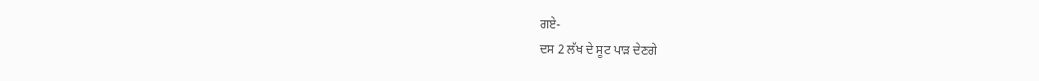ਗਏ-
ਦਸ 2 ਲੱਖ ਦੇ ਸੂਟ ਪਾੜ ਦੇਣਗੇ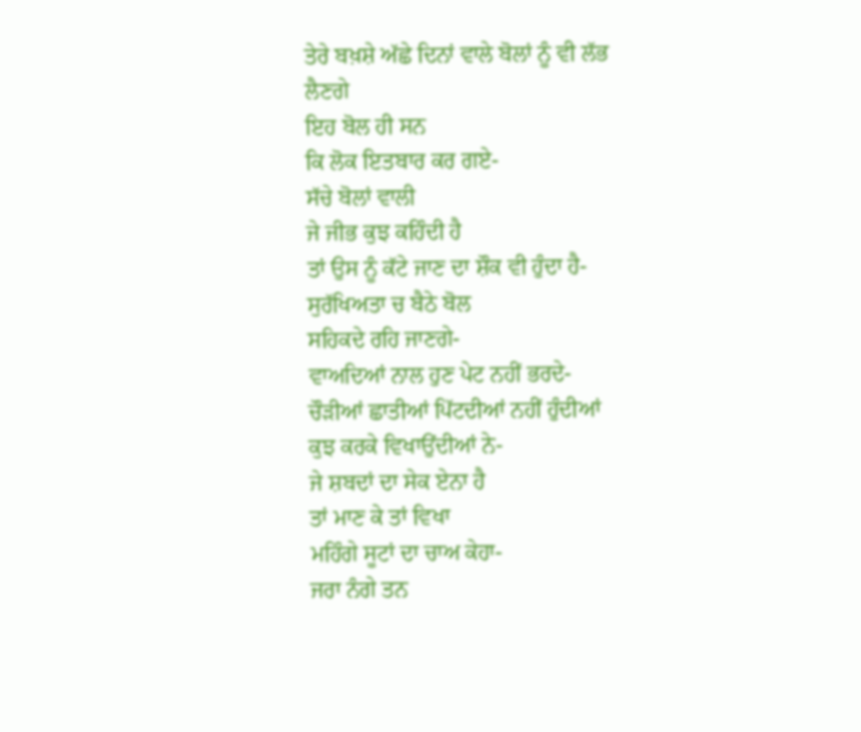ਤੇਰੇ ਬਖ਼ਸ਼ੇ ਅੱਛੇ ਦਿਨਾਂ ਵਾਲੇ ਬੋਲਾਂ ਨੂੰ ਵੀ ਲੱਭ ਲੈਣਗੇ
ਇਹ ਬੋਲ ਹੀ ਸਨ
ਕਿ ਲੋਕ ਇਤਬਾਰ ਕਰ ਗਏ-
ਸੱਚੇ ਬੋਲਾਂ ਵਾਲੀ
ਜੇ ਜੀਭ ਕੁਝ ਕਹਿੰਦੀ ਹੈ
ਤਾਂ ਉਸ ਨੂੰ ਕੱਟੇ ਜਾਣ ਦਾ ਸ਼ੌਕ ਵੀ ਹੁੰਦਾ ਹੈ-
ਸੁਰੱਖਿਅਤਾ ਚ ਬੈਠੇ ਬੋਲ
ਸਹਿਕਦੇ ਰਹਿ ਜਾਣਗੇ-
ਵਾਅਦਿਆਂ ਨਾਲ ਹੁਣ ਪੇਟ ਨਹੀਂ ਭਰਦੇ-
ਚੌੜੀਆਂ ਛਾਤੀਆਂ ਪਿੱਟਦੀਆਂ ਨਹੀਂ ਹੁੰਦੀਆਂ
ਕੁਝ ਕਰਕੇ ਵਿਖਾਉਂਦੀਆਂ ਨੇ-
ਜੇ ਸ਼ਬਦਾਂ ਦਾ ਸੇਕ ਏਨਾ ਹੈ
ਤਾਂ ਮਾਣ ਕੇ ਤਾਂ ਵਿਖਾ
ਮਹਿੰਗੇ ਸੂਟਾਂ ਦਾ ਚਾਅ ਕੇਹਾ-
ਜਰਾ ਨੰਗੇ ਤਨ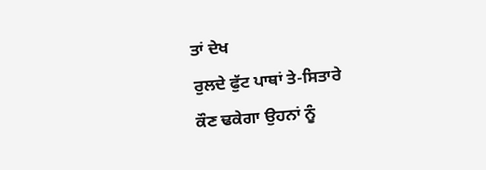ਤਾਂ ਦੇਖ
ਰੁਲਦੇ ਫੁੱਟ ਪਾਥਾਂ ਤੇ-ਸਿਤਾਰੇ
ਕੌਣ ਢਕੇਗਾ ਉਹਨਾਂ ਨੂੰ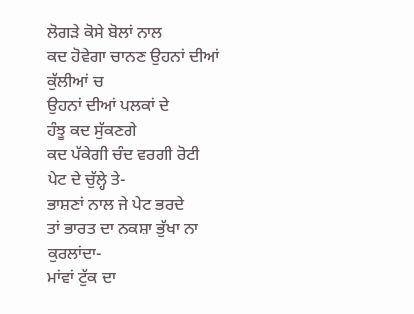ਲੋਗੜੇ ਕੋਸੇ ਬੋਲਾਂ ਨਾਲ
ਕਦ ਹੋਵੇਗਾ ਚਾਨਣ ਉਹਨਾਂ ਦੀਆਂ ਕੁੱਲੀਆਂ ਚ
ਉਹਨਾਂ ਦੀਆਂ ਪਲਕਾਂ ਦੇ
ਹੰਝੂ ਕਦ ਸੁੱਕਣਗੇ
ਕਦ ਪੱਕੇਗੀ ਚੰਦ ਵਰਗੀ ਰੋਟੀ
ਪੇਟ ਦੇ ਚੁੱਲ੍ਹੇ ਤੇ-
ਭਾਸ਼ਣਾਂ ਨਾਲ ਜੇ ਪੇਟ ਭਰਦੇ
ਤਾਂ ਭਾਰਤ ਦਾ ਨਕਸ਼ਾ ਭੁੱਖਾ ਨਾ ਕੁਰਲਾਂਦਾ-
ਮਾਂਵਾਂ ਟੁੱਕ ਦਾ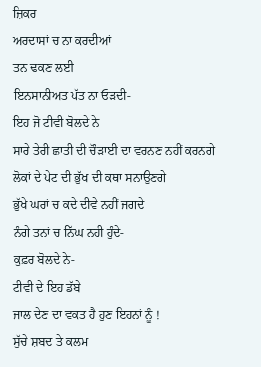ਜ਼ਿਕਰ
ਅਰਦਾਸਾਂ ਚ ਨਾ ਕਰਦੀਆਂ
ਤਨ ਢਕਣ ਲਈ
ਇਨਸਾਨੀਅਤ ਪੱਤ ਨਾ ਓੜਦੀ-
ਇਹ ਜੋ ਟੀਵੀ ਬੋਲਦੇ ਨੇ
ਸਾਰੇ ਤੇਰੀ ਛਾਤੀ ਦੀ ਚੌੜਾਈ ਦਾ ਵਰਨਣ ਨਹੀਂ ਕਰਨਗੇ
ਲੋਕਾਂ ਦੇ ਪੇਟ ਦੀ ਭੁੱਖ ਦੀ ਕਥਾ ਸਨਾਉਣਗੇ
ਭੁੱਖੇ ਘਰਾਂ ਚ ਕਦੇ ਦੀਵੇ ਨਹੀਂ ਜਗਦੇ
ਨੰਗੇ ਤਨਾਂ ਚ ਨਿੱਘ ਨਹੀ ਹੁੰਦੇ-
ਕੁਫ਼ਰ ਬੋਲਦੇ ਨੇ-
ਟੀਵੀ ਦੇ ਇਹ ਡੱਬੇ
ਜਾਲ ਦੇਣ ਦਾ ਵਕਤ ਹੈ ਹੁਣ ਇਹਨਾਂ ਨੂੰ !
ਸੁੱਚੇ ਸ਼ਬਦ ਤੇ ਕਲਮ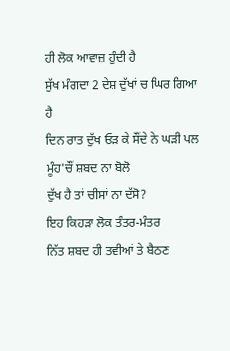ਹੀ ਲੋਕ ਆਵਾਜ਼ ਹੁੰਦੀ ਹੈ
ਸੁੱਖ ਮੰਗਦਾ 2 ਦੇਸ਼ ਦੁੱਖਾਂ ਚ ਘਿਰ ਗਿਆ ਹੈ
ਦਿਨ ਰਾਤ ਦੁੱਖ ਓੜ ਕੇ ਸੌਂਦੇ ਨੇ ਘੜੀ ਪਲ
ਮੂੰਹ'ਚੌਂ ਸ਼ਬਦ ਨਾ ਬੋਲੋ
ਦੁੱਖ ਹੈ ਤਾਂ ਚੀਸਾਂ ਨਾ ਦੱਸੋ?
ਇਹ ਕਿਹੜਾ ਲੋਕ ਤੰਤਰ-ਮੰਤਰ
ਨਿੱਤ ਸ਼ਬਦ ਹੀ ਤਵੀਆਂ ਤੇ ਬੈਠਣ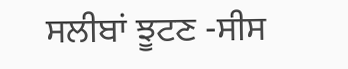ਸਲੀਬਾਂ ਝੂਟਣ -ਸੀਸ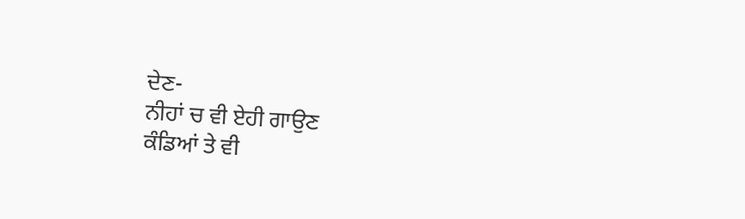ਦੇਣ-
ਨੀਹਾਂ ਚ ਵੀ ਏਹੀ ਗਾਉਣ
ਕੰਡਿਆਂ ਤੇ ਵੀ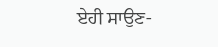ਏਹੀ ਸਾਉਣ-